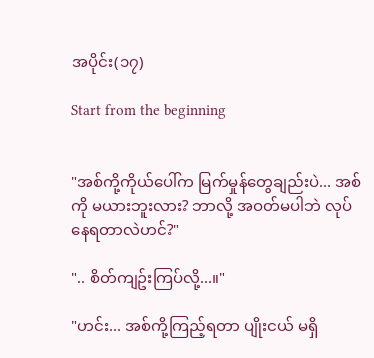အပိုင်း(၁၇)

Start from the beginning


"အစ်ကို့ကိုယ်ပေါ်က မြက်မှုန်တွေချည်းပဲ... အစ်ကို မယားဘူးလား? ဘာလို့ အဝတ်မပါဘဲ လုပ်နေရတာလဲဟင်?"

".. စိတ်ကျဥ်းကြပ်လို့...။"

"ဟင်း... အစ်ကို့ကြည့်ရတာ ပျိုးငယ် မရှိ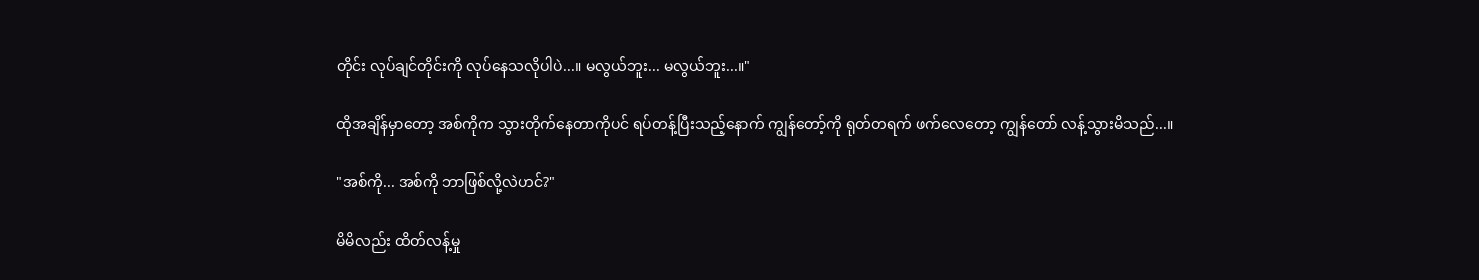တိုင်း လုပ်ချင်တိုင်းကို လုပ်နေသလိုပါပဲ...။ မလွယ်ဘူး... မလွယ်ဘူး...။"

ထိုအချိန်မှာတော့ အစ်ကိုက သွားတိုက်နေတာကိုပင် ရပ်တန့်ပြီးသည့်နောက် ကျွန်တော့်ကို ရုတ်တရက် ဖက်လေတော့ ကျွန်တော် လန့်သွားမိသည်...။

"အစ်ကို... အစ်ကို ဘာဖြစ်လို့လဲဟင်?"

မိမိလည်း ထိတ်လန့်မှု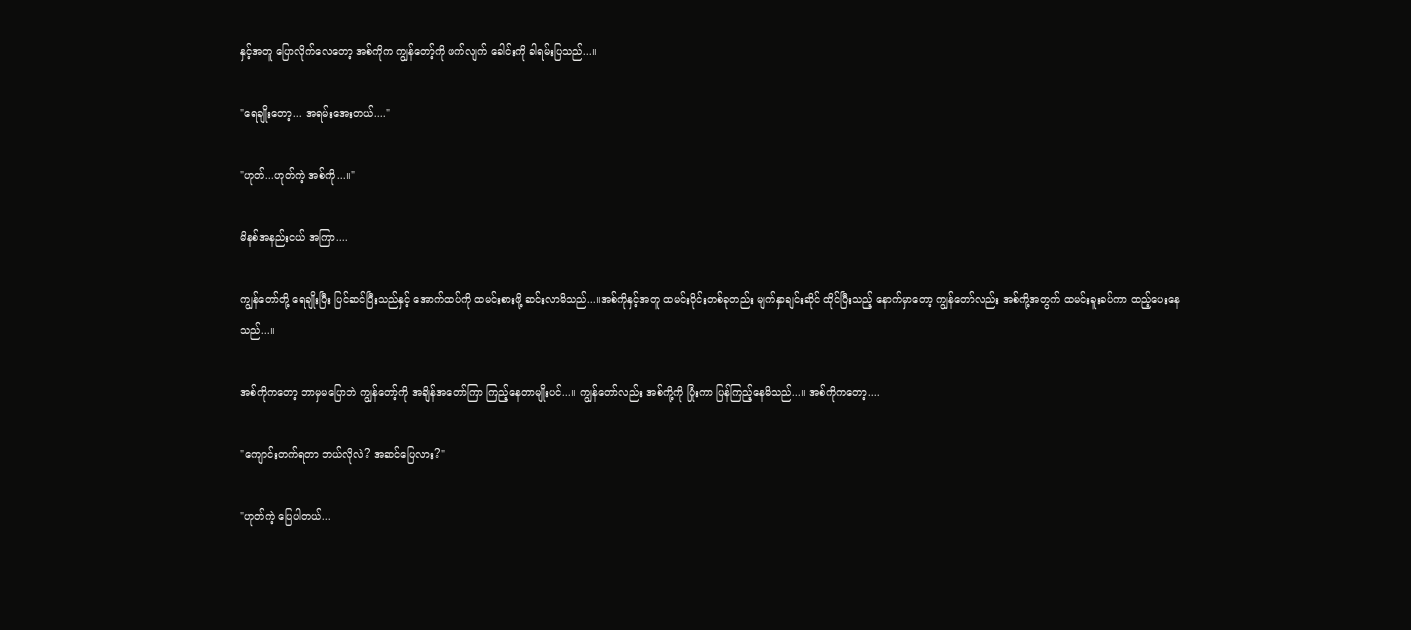နှင့်အတူ ပြောလိုက်လေတော့ အစ်ကိုက ကျွန်တော့်ကို ဖက်လျက် ခေါင်းကို ခါရမ်းပြသည်...။

"ရေချိုးတော့... အရမ်းအေးတယ်...."

"ဟုတ်...ဟုတ်ကဲ့ အစ်ကို...။"

မိနစ်အနည်းငယ် အကြာ....

ကျွန်တော်တို့ ရေချိုးပြီး ပြင်ဆင်ပြီးသည်နှင့် အောက်ထပ်ကို ထမင်းစားဖို့ ဆင်းလာမိသည်...။အစ်ကိုနှင့်အတူ ထမင်းဝိုင်းတစ်ခုတည်း မျက်နှာချင်းဆိုင် ထိုင်ပြီးသည့် နောက်မှာတော့ ကျွန်တော်လည်း အစ်ကို့အတွက် ထမင်းခူးခပ်ကာ ထည့်ပေးနေသည်...။

အစ်ကိုကတော့ ဘာမှမပြောဘဲ ကျွန်တော့်ကို အချိန်အတော်ကြာ ကြည့်နေတာမျိုးပင်...။ ကျွန်တော်လည်း အစ်ကို့ကို ပြုံးကာ ပြန်ကြည့်နေမိသည်...။ အစ်ကိုကတော့....

"ကျောင်းတက်ရတာ ဘယ်လိုလဲ? အဆင်ပြေလား?"

"ဟုတ်ကဲ့ ပြေပါတယ်...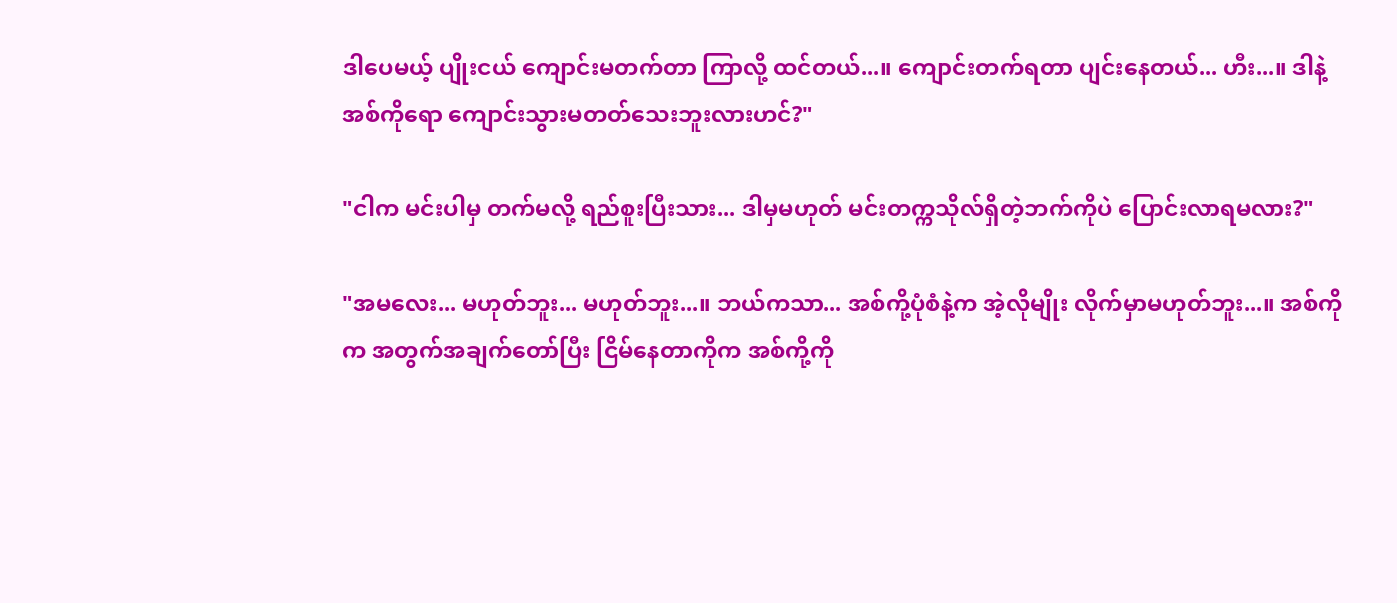ဒါပေမယ့် ပျိုးငယ် ကျောင်းမတက်တာ ကြာလို့ ထင်တယ်...။ ကျောင်းတက်ရတာ ပျင်းနေတယ်... ဟီး...။ ဒါနဲ့ အစ်ကိုရော ကျောင်းသွားမတတ်သေးဘူးလားဟင်?"

"ငါက မင်းပါမှ တက်မလို့ ရည်စူးပြီးသား... ဒါမှမဟုတ် မင်းတက္ကသိုလ်ရှိတဲ့ဘက်ကိုပဲ ပြောင်းလာရမလား?"

"အမလေး... မဟုတ်ဘူး... မဟုတ်ဘူး...။ ဘယ်ကသာ... အစ်ကို့ပုံစံနဲ့က အဲ့လိုမျိုး လိုက်မှာမဟုတ်ဘူး...။ အစ်ကိုက အတွက်အချက်တော်ပြီး ငြိမ်နေတာကိုက အစ်ကို့ကို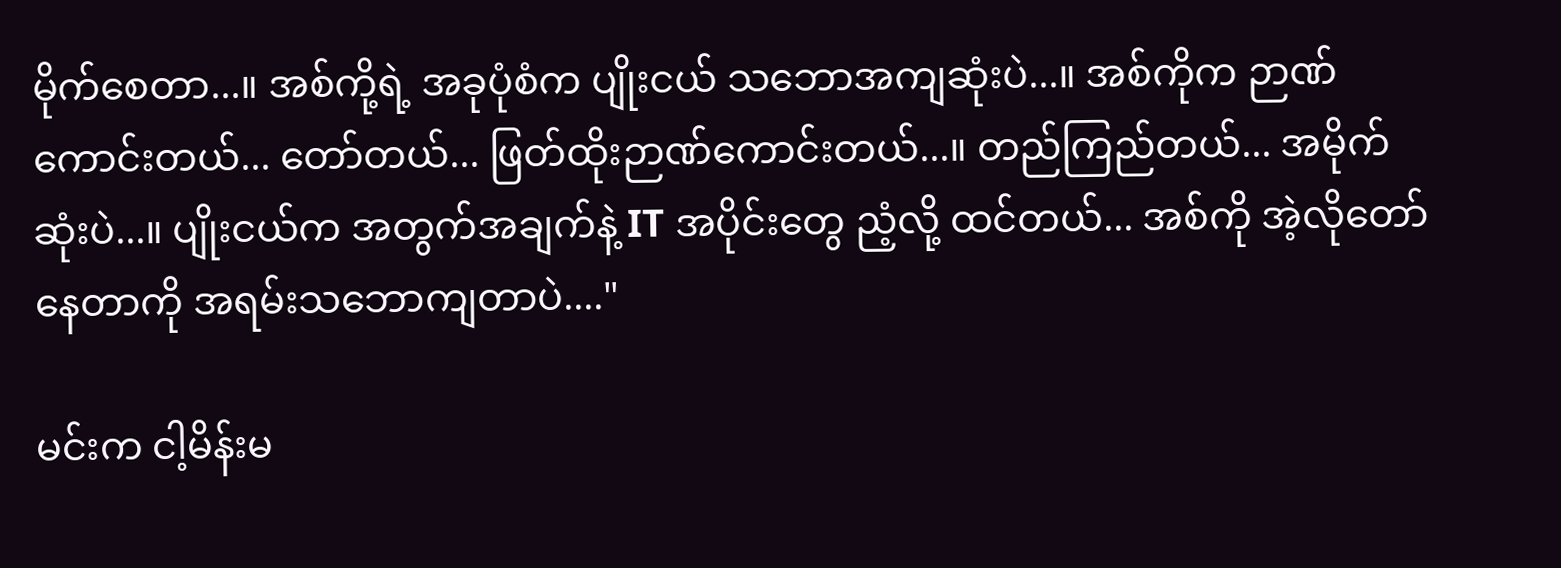မိုက်စေတာ...။ အစ်ကို့ရဲ့ အခုပုံစံက ပျိုးငယ် သဘောအကျဆုံးပဲ...။ အစ်ကိုက ဉာဏ်ကောင်းတယ်... တော်တယ်... ဖြတ်ထိုးဉာဏ်ကောင်းတယ်...။ တည်ကြည်တယ်... အမိုက်ဆုံးပဲ...။ ပျိုးငယ်က အတွက်အချက်နဲ့ IT အပိုင်းတွေ ညံ့လို့ ထင်တယ်... အစ်ကို အဲ့လိုတော်နေတာကို အရမ်းသဘောကျတာပဲ...."

မင်းက ငါ့မိန်းမ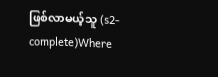ဖြစ်လာမယ့်သူ (s2- complete)Where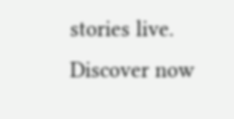stories live. Discover now